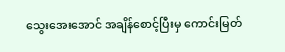သွေးအေးအောင် အချိန်စောင့်ပြီးမှ ကောင်းမြတ်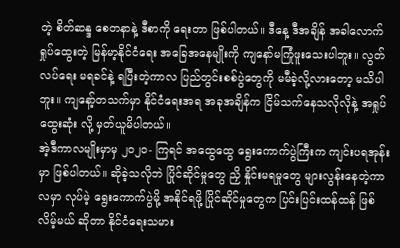တဲ့ စိတ်ဆန္ဒ စေတနာနဲ့ ဒီစာကို ရေးတာ ဖြစ်ပါတယ်။ ဒီနေ့ ဒီအချိန် အခါလောက် ရှုပ်ထွေးတဲ့ မြန်မာ့နိုင်ငံရေး အခြေအနေမျိုးကို ကျနော်မကြုံဖူးသေးပါဘူး။ လွတ်လပ်ရေး မရခင်နဲ့ ရပြီးတဲ့ကာလ ပြည်တွင်းစစ်ပွဲတွေကို မမီခဲ့လို့လားတော့ မသိပါဘူး။ ကျနော့်တသက်မှာ နိုင်ငံရေးအရ အခုအချိန်က ငြိမ်သက်နေသလိုလိုနဲ့ အရှုပ်ထွေးဆုံး လို့ မှတ်ယူမိပါတယ်။
အဲ့ဒီကာလမျိုးမှာမှ ၂ဝ၂ဝ- ကြရင် အထွေထွေ ရွေးကောက်ပွဲကြီးက ကျင်းပရအုန်းမှာ ဖြစ်ပါတယ်။ ဆိုခဲ့သလိုဘဲ ပြိုင်ဆိုင်မှုတွေ ညှိ နှိုင်းမရမှုတွေ များလွန်းနေတဲ့ကာလမှာ လုပ်မဲ့ ရွေးကောက်ပွဲမို့ အနိုင်ရဖို့ ပြိုင်ဆိုင်မှုတွေက ပြင်းပြင်းထန်ထန် ဖြစ်လိမ့်မယ် ဆိုတာ နိုင်ငံရေးသမား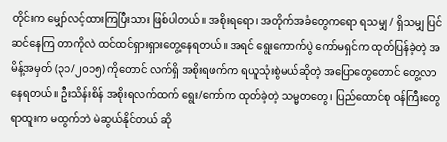တိုင်းက မျှော်လင့်ထားကြပြီးသား ဖြစ်ပါတယ်။ အစိုးရရော၊ အတိုက်အခံတွေကရော ရသမျှ / ရှိသမျှ ပြင်ဆင်နေကြ တာကိုလဲ ထင်ထင်ရှားရှားတွေ့နေရတယ်။ အရင် ရွေးကောက်ပွဲ ကော်မရှင်က ထုတ်ပြန်ခဲ့တဲ့ အမိန့်အမှတ် (၃၁/၂ဝ၁၅) ကိုတောင် လက်ရှိ အစိုးရဖက်က ရယူသုံးစွဲမယ်ဆိုတဲ့ အပြောတွေတောင် တွေ့လာနေရတယ်။ ဦးသိန်းစိန် အစိုးရလက်ထက် ရွေး/ကော်က ထုတ်ခဲ့တဲ့ သမ္မတတွေ၊ ပြည်ထောင်စု ဝန်ကြီးတွေ ရာထူးက မထွက်ဘဲ မဲဆွယ်နိုင်တယ် ဆို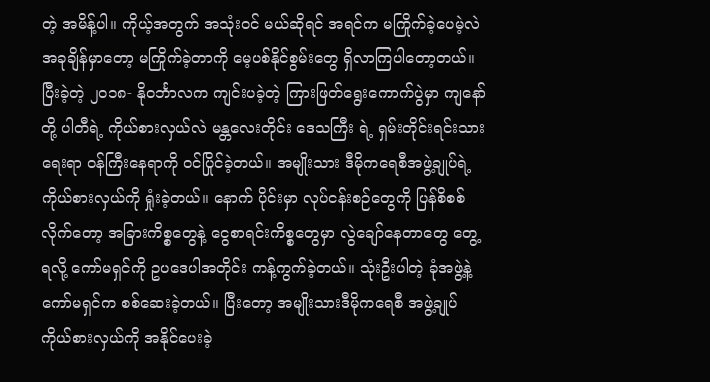တဲ့ အမိန့်ပါ။ ကိုယ့်အတွက် အသုံးဝင် မယ်ဆိုရင် အရင်က မကြိုက်ခဲ့ပေမဲ့လဲ အခုချိန်မှာတော့ မကြိုက်ခဲ့တာကို မေ့ပစ်နိုင်စွမ်းတွေ ရှိလာကြပါတော့တယ်။
ပြီးခဲ့တဲ့ ၂ဝ၁၈- နိုဝင်္ဘာလက ကျင်းပခဲ့တဲ့ ကြားဖြတ်ရွေးကောက်ပွဲမှာ ကျနော်တို့ ပါတီရဲ့ ကိုယ်စားလှယ်လဲ မန္တလေးတိုင်း ဒေသကြီး ရဲ့ ရှမ်းတိုင်းရင်းသားရေးရာ ဝန်ကြီးနေရာကို ဝင်ပြိုင်ခဲ့တယ်။ အမျိုးသား ဒီမိုကရေစီအဖွဲ့ချုပ်ရဲ့ ကိုယ်စားလှယ်ကို ရှုံးခဲ့တယ်။ နောက် ပိုင်းမှာ လုပ်ငန်းစဉ်တွေကို ပြန်စိစစ်လိုက်တော့ အခြားကိစ္စတွေနဲ့ ငွေစာရင်းကိစ္စတွေမှာ လွဲချော်နေတာတွေ တွေ့ရလို့ ကော်မရှင်ကို ဥပဒေပါအတိုင်း ကန့်ကွက်ခဲ့တယ်။ သုံးဦးပါတဲ့ ခုံအဖွဲ့နဲ့ ကော်မရှင်က စစ်ဆေးခဲ့တယ်။ ပြီးတော့ အမျိုးသားဒီမိုကရေစီ အဖွဲ့ချုပ် ကိုယ်စားလှယ်ကို အနိုင်ပေးခဲ့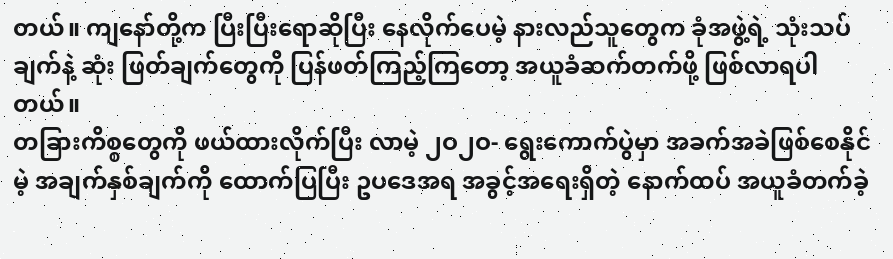တယ်။ ကျနော်တို့က ပြီးပြီးရောဆိုပြီး နေလိုက်ပေမဲ့ နားလည်သူတွေက ခုံအဖွဲ့ရဲ့ သုံးသပ်ချက်နဲ့ ဆုံး ဖြတ်ချက်တွေကို ပြန်ဖတ်ကြည့်ကြတော့ အယူခံဆက်တက်ဖို့ ဖြစ်လာရပါတယ်။
တခြားကိစ္စတွေကို ဖယ်ထားလိုက်ပြီး လာမဲ့ ၂ဝ၂ဝ- ရွေးကောက်ပွဲမှာ အခက်အခဲဖြစ်စေနိုင်မဲ့ အချက်နှစ်ချက်ကို ထောက်ပြပြီး ဥပဒေအရ အခွင့်အရေးရှိတဲ့ နောက်ထပ် အယူခံတက်ခဲ့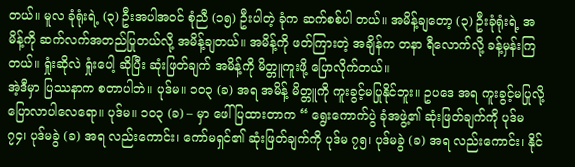တယ်။ မူလ ခုံရုံးရဲ့ (၃) ဦးအပါအဝင် စုံညီ (၁၅) ဦးပါတဲ့ ခုံက ဆက်စစ်ပါ တယ်။ အမိန့်ချတော့ (၃) ဦးခုံရုံးရဲ့ အမိန့်ကို ဆက်လက်အတည်ပြုတယ်လို့ အမိန့်ချတယ်။ အမိန့်ကို ဖတ်ကြားတဲ့ အချိန်က တနာ ရီလောက်လို့ ခန့်မှန်းကြတယ်။ ရှုံးဆိုလဲ ရှုံးပေါ့ ဆိုပြီး ဆုံးဖြတ်ချက် အမိန့်ကို မိတ္တူကူးဖို့ ပြောလိုက်တယ်။
အဲ့ဒီမှာ ပြဿနာက စတာပါဘဲ။ ပုဒ်မ။ ၁ဝ၃ (ခ) အရ အမိန့် မိတ္တူကို ကူးခွင့်မပြုနိုင်ဘူး။ ဥပဒေ အရ ကူးခွင့်မပြုလို့ ပြောလာပါလေရော။ ပုဒ်မ။ ၁ဝ၃ (ခ) – မှာ ဖေါ်ပြထားတာက “ ရွေးကောက်ပွဲ ခုံအဖွဲ့၏ ဆုံးဖြတ်ချက်ကို ပုဒ်မ ၇၄၊ ပုဒ်မခွဲ (ခ) အရ လည်းကောင်း၊ ကော်မရှင်၏ ဆုံးဖြတ်ချက်ကို ပုဒ်မ ၇၅၊ ပုဒ်မခွဲ (ခ) အရ လည်းကောင်း၊ နိုင်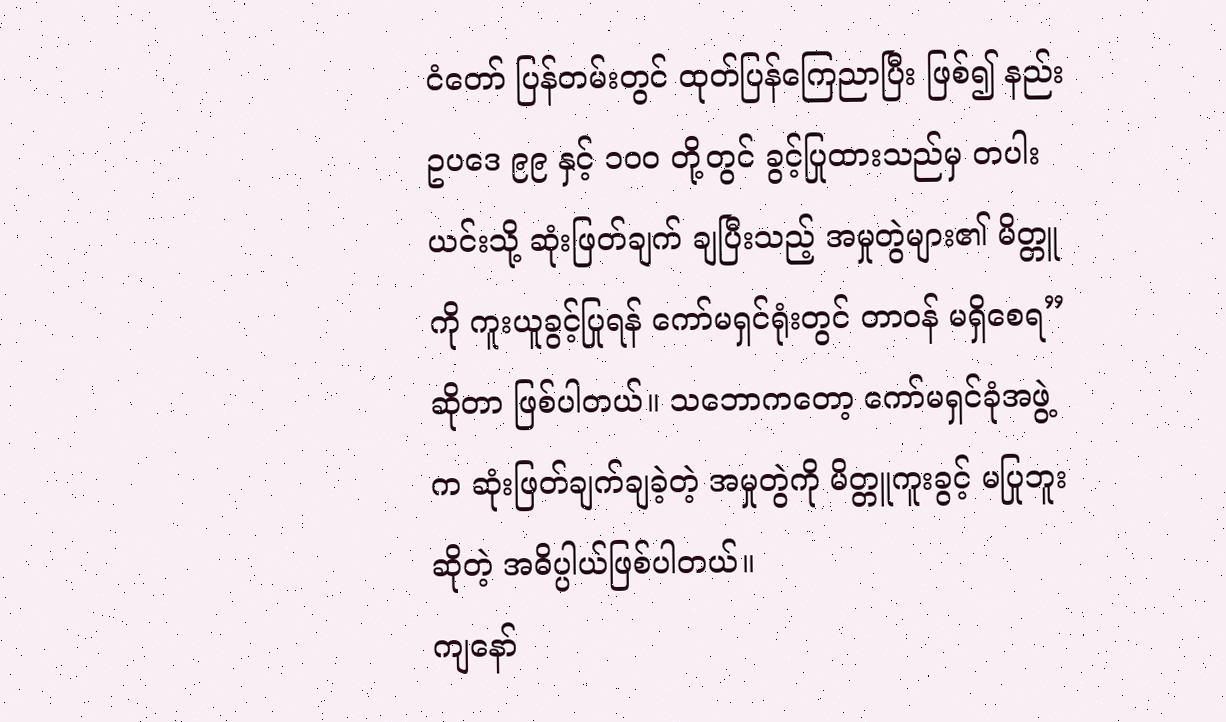ငံတော် ပြန်တမ်းတွင် ထုတ်ပြန်ကြေညာပြီး ဖြစ်၍ နည်း ဥပဒေ ၉၉ နှင့် ၁ဝဝ တို့တွင် ခွင့်ပြုထားသည်မှ တပါး ယင်းသို့ ဆုံးဖြတ်ချက် ချပြီးသည့် အမှုတွဲများ၏ မိတ္တူကို ကူးယူခွင့်ပြုရန် ကော်မရှင်ရုံးတွင် တာဝန် မရှိစေရ” ဆိုတာ ဖြစ်ပါတယ်။ သဘောကတော့ ကော်မရှင်ခုံအဖွဲ့က ဆုံးဖြတ်ချက်ချခဲ့တဲ့ အမှုတွဲကို မိတ္တူကူးခွင့် မပြုဘူးဆိုတဲ့ အဓိပ္ပါယ်ဖြစ်ပါတယ်။
ကျနော်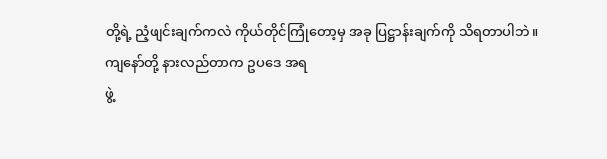တို့ရဲ့ ညံ့ဖျင်းချက်ကလဲ ကိုယ်တိုင်ကြုံတော့မှ အခု ပြဋ္ဌာန်းချက်ကို သိရတာပါဘဲ။ ကျနော်တို့ နားလည်တာက ဥပဒေ အရ
ဖွဲ့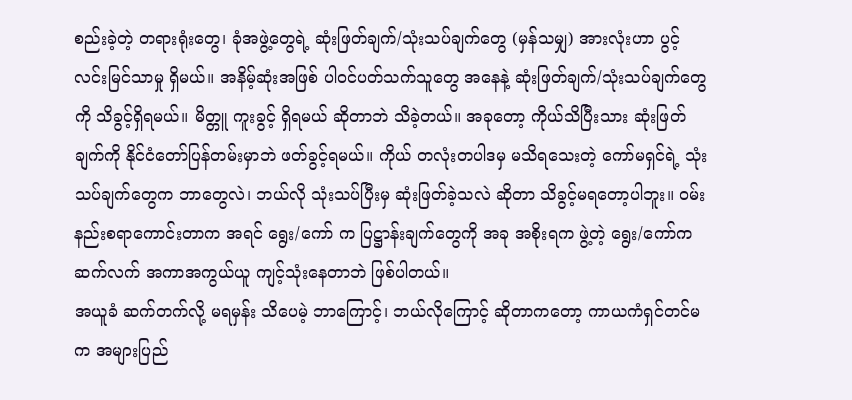စည်းခဲ့တဲ့ တရားရုံးတွေ၊ ခုံအဖွဲ့တွေရဲ့ ဆုံးဖြတ်ချက်/သုံးသပ်ချက်တွေ (မှန်သမျှ) အားလုံးဟာ ပွင့်လင်းမြင်သာမှု ရှိမယ်။ အနိမ့်ဆုံးအဖြစ် ပါဝင်ပတ်သက်သူတွေ အနေနဲ့ ဆုံးဖြတ်ချက်/သုံးသပ်ချက်တွေကို သိခွင့်ရှိရမယ်။ မိတ္တူ ကူးခွင့် ရှိရမယ် ဆိုတာဘဲ သိခဲ့တယ်။ အခုတော့ ကိုယ်သိပြီးသား ဆုံးဖြတ်ချက်ကို နိုင်ငံတော်ပြန်တမ်းမှာဘဲ ဖတ်ခွင့်ရမယ်။ ကိုယ် တလုံးတပါဒမှ မသိရသေးတဲ့ ကော်မရှင်ရဲ့ သုံးသပ်ချက်တွေက ဘာတွေလဲ၊ ဘယ်လို သုံးသပ်ပြီးမှ ဆုံးဖြတ်ခဲ့သလဲ ဆိုတာ သိခွင့်မရတော့ပါဘူး။ ဝမ်းနည်းစရာကောင်းတာက အရင် ရွေး/ကော် က ပြဋ္ဌာန်းချက်တွေကို အခု အစိုးရက ဖွဲ့တဲ့ ရွေး/ကော်က ဆက်လက် အကာအကွယ်ယူ ကျင့်သုံးနေတာဘဲ ဖြစ်ပါတယ်။
အယူခံ ဆက်တက်လို့ မရမှန်း သိပေမဲ့ ဘာကြောင့်၊ ဘယ်လိုကြောင့် ဆိုတာကတော့ ကာယကံရှင်တင်မက အများပြည်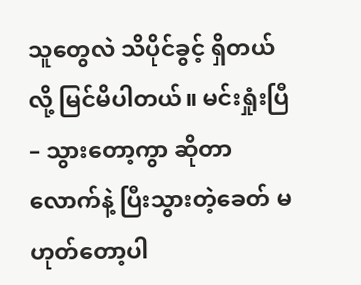သူတွေလဲ သိပိုင်ခွင့် ရှိတယ်လို့ မြင်မိပါတယ်။ မင်းရှုံးပြီ – သွားတော့ကွာ ဆိုတာလောက်နဲ့ ပြီးသွားတဲ့ခေတ် မဟုတ်တော့ပါ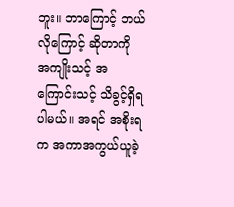ဘူး။ ဘာကြောင့် ဘယ်လိုကြောင့် ဆိုတာကို အကျိုးသင့် အကြောင်းသင့် သိခွင့်ရှိရပါမယ်။ အရင် အစိုးရက အကာအကွယ်ယူခဲ့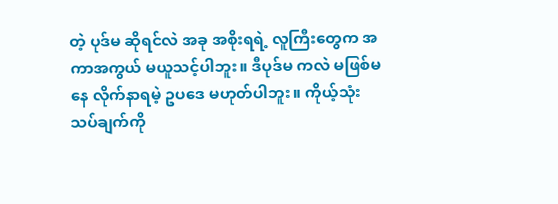တဲ့ ပုဒ်မ ဆိုရင်လဲ အခု အစိုးရရဲ့ လူကြီးတွေက အကာအကွယ် မယူသင့်ပါဘူး။ ဒီပုဒ်မ ကလဲ မဖြစ်မနေ လိုက်နာရမဲ့ ဥပဒေ မဟုတ်ပါဘူး။ ကိုယ့်သုံး သပ်ချက်ကို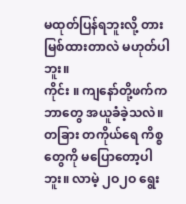မထုတ်ပြန်ရဘူးလို့ တားမြစ်ထားတာလဲ မဟုတ်ပါဘူး။
ကိုင်း ။ ကျနော်တို့ဖက်က ဘာတွေ အယူခံခဲ့သလဲ။ တခြား တကိုယ်ရေ ကိစ္စတွေကို မပြောတော့ပါဘူး။ လာမဲ့ ၂ဝ၂ဝ ရွေး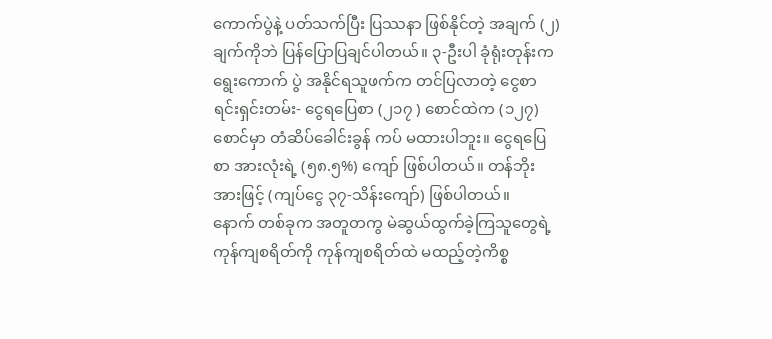ကောက်ပွဲနဲ့ ပတ်သက်ပြီး ပြဿနာ ဖြစ်နိုင်တဲ့ အချက် (၂) ချက်ကိုဘဲ ပြန်ပြောပြချင်ပါတယ်။ ၃-ဦးပါ ခုံရုံးတုန်းက ရွေးကောက် ပွဲ အနိုင်ရသူဖက်က တင်ပြလာတဲ့ ငွေစာရင်းရှင်းတမ်း- ငွေရပြေစာ (၂၁၇ ) စောင်ထဲက (၁၂၇) စောင်မှာ တံဆိပ်ခေါင်းခွန် ကပ် မထားပါဘူး။ ငွေရပြေစာ အားလုံးရဲ့ (၅၈.၅%) ကျော် ဖြစ်ပါတယ်။ တန်ဘိုးအားဖြင့် (ကျပ်ငွေ ၃၇-သိန်းကျော်) ဖြစ်ပါတယ်။
နောက် တစ်ခုက အတူတကွ မဲဆွယ်ထွက်ခဲ့ကြသူတွေရဲ့ ကုန်ကျစရိတ်ကို ကုန်ကျစရိတ်ထဲ မထည့်တဲ့ကိစ္စ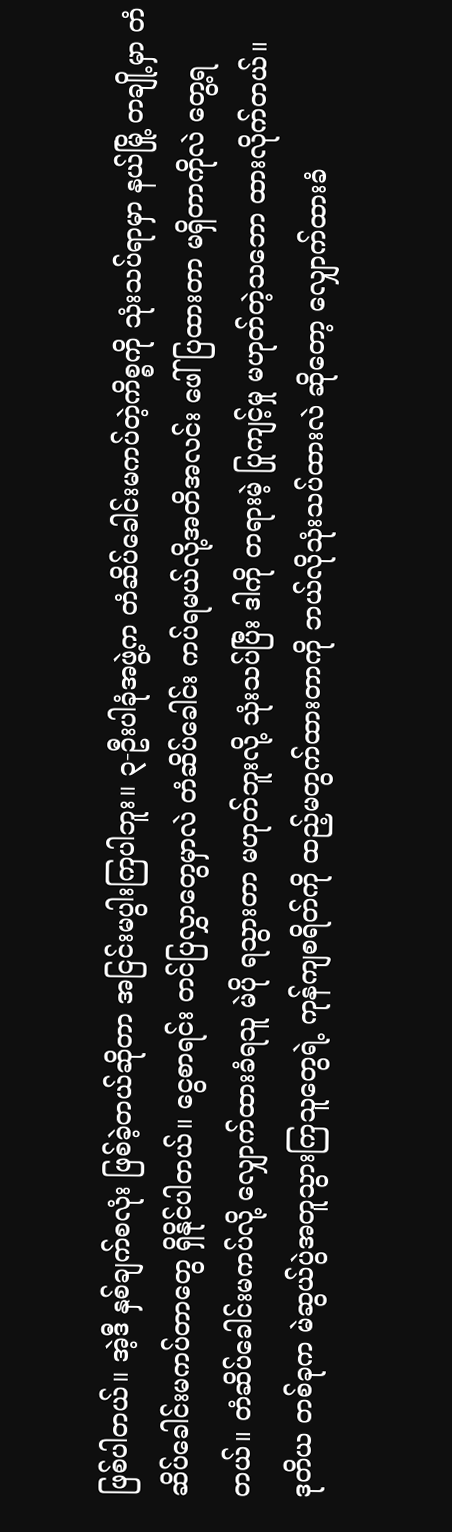ဖြစ်ပါတယ်။ အဲ့ဒီ နှစ်ချက်စလုံး ဖြစ်ခဲ့တယ်ဆိုတာ အငြင်းမပွါးကြပါဘူး။ ၃-ဦးပါခုံအဖွဲ့က တံဆိပ်ခေါင်းမကပ်တဲ့ကိစ္စကို သုံးသပ်ရာမှာ နယ်မြို့ တချို့မှာ တံဆိပ်ခေါင်းမကပ်တာတွေ ရှိနိုင်ပါတယ်။ ငွေစာရင်း တင်ပြလွှာတွေမှာလဲ တံဆိပ်ခေါင်း ကပ်ရမယ်လို့အတိအလင်း ဖေါ်ပြထားတာ မရှိတာကိုလဲ တွေ့ရတယ်။ တံဆိပ်ခေါင်းမကပ်လို့ လျှောက်ထားခံရသူ မဲပို ရသွားတာ မဟုတ်ဘူးလို့ သုံးသပ်ပြီး ဒါကို တရားမဲ့ ပြုကျင့်မှု မဟုတ်တဲ့သဘော ထားလိုက်တယ်။
ဒုတိယ တစ်ခုက မဲဆွယ်ပွဲအတူသွားကြသူတွေရဲ့ ကုန်ကျစရိတ်ကို ထည့်မတွက်ထားတာကို ဘယ်လိုသုံးသပ်ထားလဲ ဆိုတော့ လျှောက်ထားခံ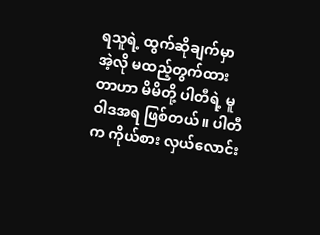ရသူရဲ့ ထွက်ဆိုချက်မှာ အဲ့လို မထည့်တွက်ထားတာဟာ မိမိတို့ ပါတီရဲ့ မူဝါဒအရ ဖြစ်တယ်။ ပါတီက ကိုယ်စား လှယ်လောင်း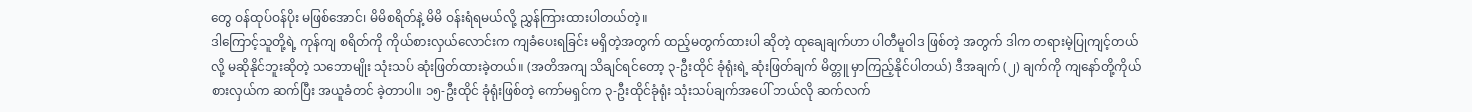တွေ ဝန်ထုပ်ဝန်ပိုး မဖြစ်အောင်၊ မိမိစရိတ်နဲ့ မိမိ ဝန်းရံရမယ်လို့ ညွှန်ကြားထားပါတယ်တဲ့။
ဒါကြောင့်သူတို့ရဲ့ ကုန်ကျ စရိတ်ကို ကိုယ်စားလှယ်လောင်းက ကျခံပေးရခြင်း မရှိတဲ့အတွက် ထည့်မတွက်ထားပါ ဆိုတဲ့ ထုချေချက်ဟာ ပါတီမူဝါဒ ဖြစ်တဲ့ အတွက် ဒါက တရားမဲ့ပြုကျင့်တယ်လို့ မဆိုနိုင်ဘူးဆိုတဲ့ သဘောမျိုး သုံးသပ် ဆုံးဖြတ်ထားခဲ့တယ်။ (အတိအကျ သိချင်ရင်တော့ ၃-ဦးထိုင် ခုံရုံးရဲ့ ဆုံးဖြတ်ချက် မိတ္တူ မှာကြည့်နိုင်ပါတယ်) ဒီအချက် (၂) ချက်ကို ကျနော်တို့ကိုယ်စားလှယ်က ဆက်ပြီး အယူခံတင် ခဲ့တာပါ။ ၁၅-ဦးထိုင် ခုံရုံးဖြစ်တဲ့ ကော်မရှင်က ၃-ဦးထိုင်ခုံရုံး သုံးသပ်ချက်အပေါ် ဘယ်လို ဆက်လက်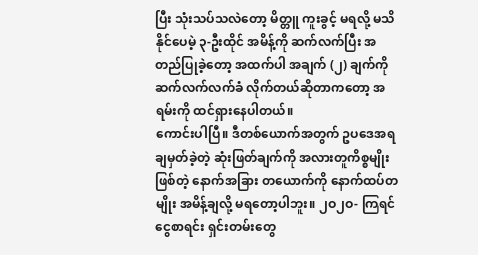ပြီး သုံးသပ်သလဲတော့ မိတ္တူ ကူးခွင့် မရလို့ မသိနိုင်ပေမဲ့ ၃-ဦးထိုင် အမိန့်ကို ဆက်လက်ပြီး အတည်ပြုခဲ့တော့ အထက်ပါ အချက် (၂) ချက်ကို ဆက်လက်လက်ခံ လိုက်တယ်ဆိုတာကတော့ အရမ်းကို ထင်ရှားနေပါတယ်။
ကောင်းပါပြီ။ ဒီတစ်ယောက်အတွက် ဥပဒေအရ ချမှတ်ခဲ့တဲ့ ဆုံးဖြတ်ချက်ကို အလားတူကိစ္စမျိုးဖြစ်တဲ့ နောက်အခြား တယောက်ကို နောက်ထပ်တမျိုး အမိန့်ချလို့ မရတော့ပါဘူး။ ၂ဝ၂ဝ- ကြရင် ငွေစာရင်း ရှင်းတမ်းတွေ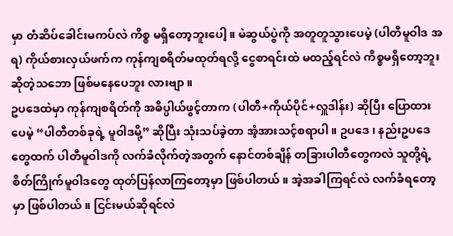မှာ တံဆိပ်ခေါင်းမကပ်လဲ ကိစ္စ မရှိတော့ဘူးပေါ့။ မဲဆွယ်ပွဲကို အတူတူသွားပေမဲ့ (ပါတီမူဝါဒ အရ) ကိုယ်စားလှယ်ဖက်က ကုန်ကျစရိတ်မထုတ်ရလို့ ငွေစာရင်းထဲ မထည့်ရင်လဲ ကိစ္စမရှိတော့ဘူး ဆိုတဲ့သဘော ဖြစ်မနေပေဘူး လားဗျာ။
ဥပဒေထဲမှာ ကုန်ကျစရိတ်ကို အဓိပ္ပါယ်ဖွင့်တာက (ပါတီ+ကိုယ်ပိုင်+လှူဒါန်း) ဆိုပြီး ပြောထားပေမဲ့ “ပါတီတစ်ခုရဲ့ မူဝါဒမို့” ဆိုပြီး သုံးသပ်ခဲ့တာ အံ့အားသင့်စရာပါ။ ဥပဒေ၊ နည်းဥပဒေတွေထက် ပါတီမူဝါဒကို လက်ခံလိုက်တဲ့အတွက် နောင်တစ်ချိန် တခြားပါတီတွေကလဲ သူတို့ရဲ့ စိတ်ကြိုက်မူဝါဒတွေ ထုတ်ပြန်လာကြတော့မှာ ဖြစ်ပါတယ်။ အဲ့အခါကြရင်လဲ လက်ခံရတော့မှာ ဖြစ်ပါတယ်။ ငြင်းမယ်ဆိုရင်လဲ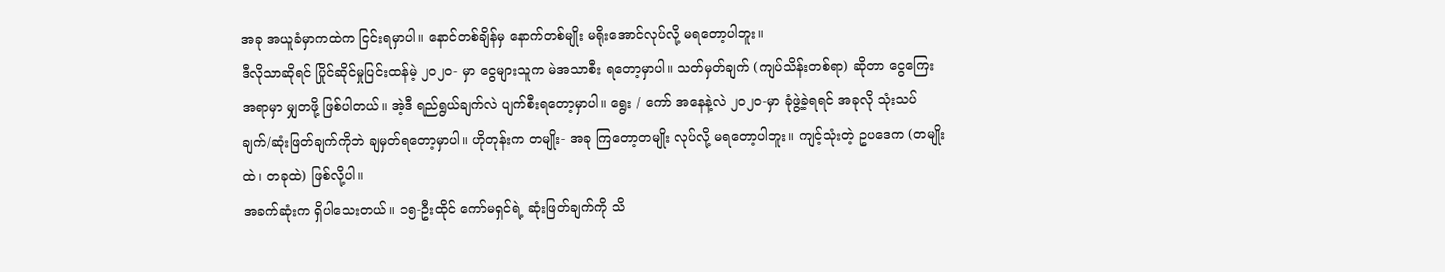အခု အယူခံမှာကထဲက ငြင်းရမှာပါ။ နောင်တစ်ချိန်မှ နောက်တစ်မျိုး မရိုးအောင်လုပ်လို့ မရတော့ပါဘူး။
ဒီလိုသာဆိုရင် ပြိုင်ဆိုင်မှုပြင်းထန်မဲ့ ၂ဝ၂ဝ- မှာ ငွေများသူက မဲအသာစီး ရတော့မှာပါ။ သတ်မှတ်ချက် (ကျပ်သိန်းတစ်ရာ) ဆိုတာ ငွေကြေးအရာမှာ မျှတဖို့ ဖြစ်ပါတယ်။ အဲ့ဒီ ရည်ရွယ်ချက်လဲ ပျက်စီးရတော့မှာပါ။ ရွေး / ကော် အနေနဲ့လဲ ၂ဝ၂ဝ-မှာ ခုံဖွဲ့ခဲ့ရရင် အခုလို သုံးသပ်ချက်/ဆုံးဖြတ်ချက်ကိုဘဲ ချမှတ်ရတော့မှာပါ။ ဟိုတုန်းက တမျိုး- အခု ကြတော့တမျိုး လုပ်လို့ မရတော့ပါဘူး။ ကျင့်သုံးတဲ့ ဥပဒေက (တမျိုးထဲ၊ တခုထဲ) ဖြစ်လို့ပါ။
အခက်ဆုံးက ရှိပါသေးတယ်။ ၁၅-ဦးထိုင် ကော်မရှင်ရဲ့ ဆုံးဖြတ်ချက်ကို သိ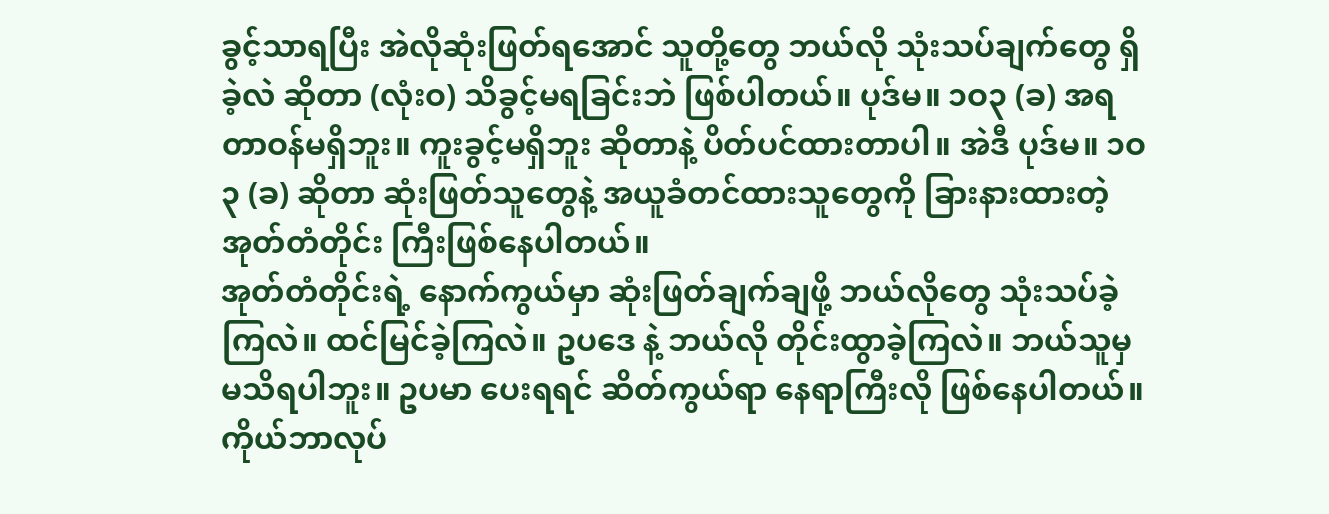ခွင့်သာရပြီး အဲလိုဆုံးဖြတ်ရအောင် သူတို့တွေ ဘယ်လို သုံးသပ်ချက်တွေ ရှိခဲ့လဲ ဆိုတာ (လုံးဝ) သိခွင့်မရခြင်းဘဲ ဖြစ်ပါတယ်။ ပုဒ်မ။ ၁ဝ၃ (ခ) အရ တာဝန်မရှိဘူး။ ကူးခွင့်မရှိဘူး ဆိုတာနဲ့ ပိတ်ပင်ထားတာပါ။ အဲဒီ ပုဒ်မ။ ၁ဝ၃ (ခ) ဆိုတာ ဆုံးဖြတ်သူတွေနဲ့ အယူခံတင်ထားသူတွေကို ခြားနားထားတဲ့ အုတ်တံတိုင်း ကြီးဖြစ်နေပါတယ်။
အုတ်တံတိုင်းရဲ့ နောက်ကွယ်မှာ ဆုံးဖြတ်ချက်ချဖို့ ဘယ်လိုတွေ သုံးသပ်ခဲ့ကြလဲ။ ထင်မြင်ခဲ့ကြလဲ။ ဥပဒေ နဲ့ ဘယ်လို တိုင်းထွာခဲ့ကြလဲ။ ဘယ်သူမှ မသိရပါဘူး။ ဥပမာ ပေးရရင် ဆိတ်ကွယ်ရာ နေရာကြီးလို ဖြစ်နေပါတယ်။ ကိုယ်ဘာလုပ်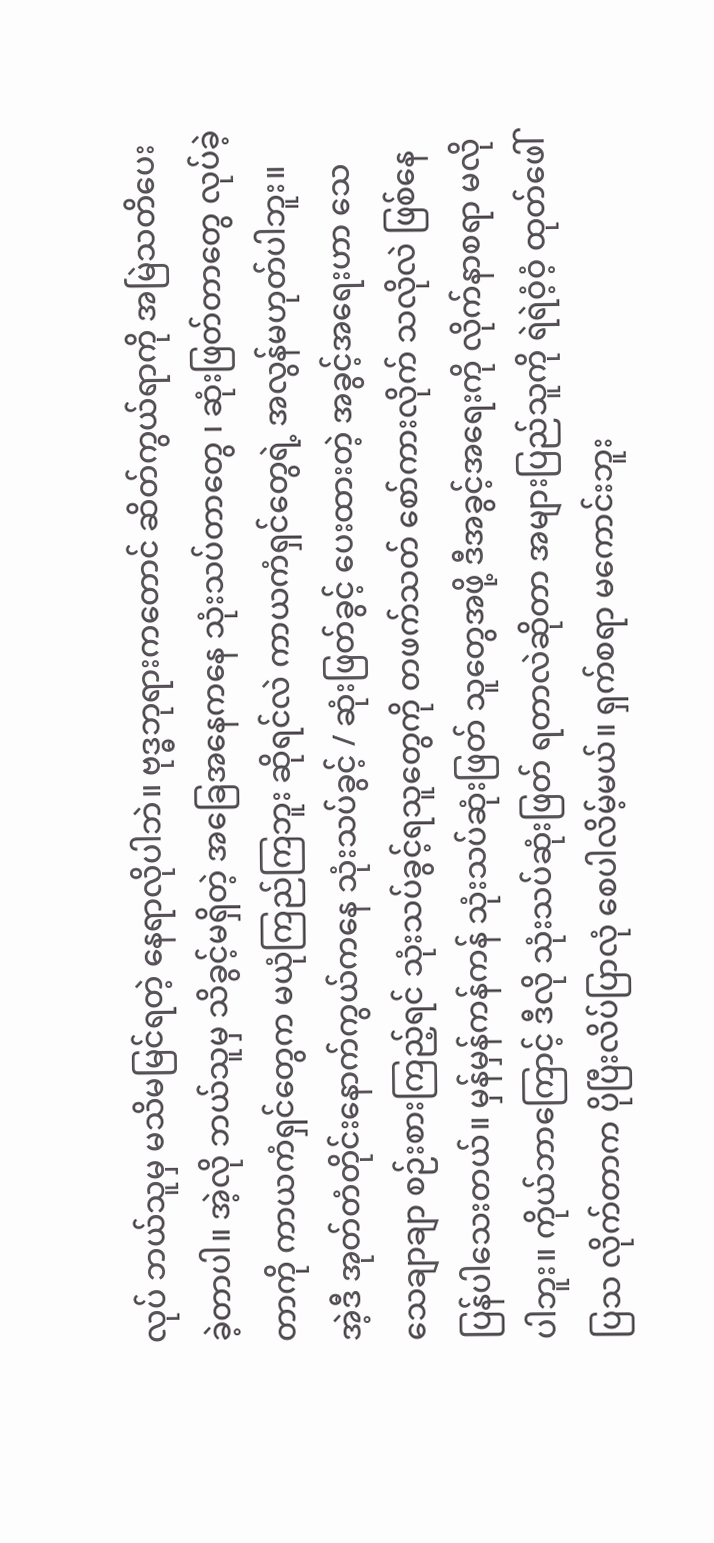လုပ် ဘယ်သူမှ မသိမမြင်ရတဲ့ နေရာလိုပါဘဲ။ ဗုဒ္ဓဘုရားကတောင် ဆိတ်ကွယ်ရာကို အမြဲသတိပေးခဲ့တာပါ။ အဲ့လို ဘယ်သူမှ သိခွင့်မရှိတဲ့ အခြေအနေကနေ သုံးသပ်တာတွေ ၊ ဆုံးဖြတ်တာတွေ လုပ်ခဲ့တာကို ကာယကံရှင်တွေက မယုံကြည်ကြဘူး ဆိုရင်လဲ ကာယကံရှင်တွေရဲ့ အလွန်မဟုတ်ပါဘူး။
အဲ့ဒီ အုတ်တံတိုင်းနောက်ကွယ်ကနေ သုံးသပ်ခွင့် / ဆုံးဖြတ်ခွင့် ပေးထားတဲ့ အခွင့်အရေးဟာ သေသေချာချာ စဉ်းစားကြည့်ရင် သုံးသပ်ခွင့်ရသူတွေကို တဖက်သတ် စော်ကားလိုက် သလိုလဲ ဖြစ်နေပြန်ပါသေးတယ်။ မှန်မှန်ကန်ကန် သုံးသပ်ဆုံးဖြတ် သူတွေအဖို့ ဒီအခွင့်အရေးကို လိုက်နာစရာ မလိုပါဘူး။ ကိုယ်ဘာကြောင့် ဒီလို သုံးသပ်ဆုံးဖြတ် ရတာလဲဆိုတာ အများပြည်သူကို ရဲရဲဝံ့ဝံ့ ထုတ်ဖေါ်ပြသ လိုက်တာက ပိုပြီးလိပ်ပြာလုံ စေပါလိမ့်မယ်။ ရှက်စရာ မကောင်းဘူး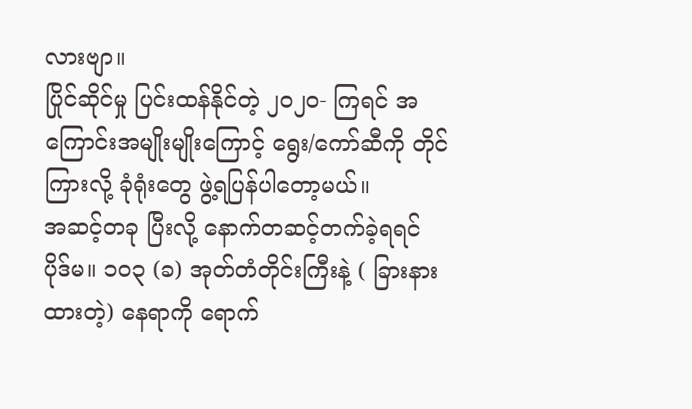လားဗျာ။
ပြိုင်ဆိုင်မှု ပြင်းထန်နိုင်တဲ့ ၂ဝ၂ဝ- ကြရင် အကြောင်းအမျိုးမျိုးကြောင့် ရွေး/ကော်ဆီကို တိုင်ကြားလို့ ခုံရုံးတွေ ဖွဲ့ရပြန်ပါတော့မယ်။
အဆင့်တခု ပြီးလို့ နောက်တဆင့်တက်ခဲ့ရရင် ပိုဒ်မ။ ၁ဝ၃ (ခ) အုတ်တံတိုင်းကြီးနဲ့ ( ခြားနားထားတဲ့) နေရာကို ရောက်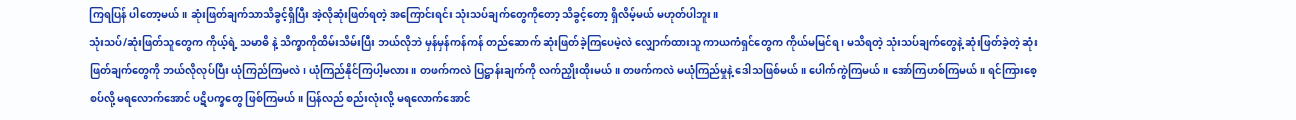ကြရပြန် ပါတော့မယ်။ ဆုံးဖြတ်ချက်သာသိခွင့်ရှိပြီး အဲ့လိုဆုံးဖြတ်ရတဲ့ အကြောင်းရင်း သုံးသပ်ချက်တွေကိုတော့ သိခွင့်တော့ ရှိလိမ့်မယ် မဟုတ်ပါဘူး။
သုံးသပ်/ဆုံးဖြတ်သူတွေက ကိုယ့်ရဲ့ သမာဓိ နဲ့ သိက္ခာကိုထိမ်းသိမ်းပြီး ဘယ်လိုဘဲ မှန်မှန်ကန်ကန် တည်ဆောက် ဆုံးဖြတ်ခဲ့ကြပေမဲ့လဲ လျှောက်ထားသူ ကာယကံရှင်တွေက ကိုယ်မမြင်ရ ၊ မသိရတဲ့ သုံးသပ်ချက်တွေနဲ့ ဆုံးဖြတ်ခဲ့တဲ့ ဆုံးဖြတ်ချက်တွေကို ဘယ်လိုလုပ်ပြီး ယုံကြည်ကြမလဲ၊ ယုံကြည်နိုင်ကြပါ့မလား။ တဖက်ကလဲ ပြဋ္ဌာန်းချက်ကို လက်ညှိုးထိုးမယ်။ တဖက်ကလဲ မယုံကြည်မှုနဲ့ ဒေါသဖြစ်မယ်။ ပေါက်ကွဲကြမယ်။ အော်ကြဟစ်ကြမယ်။ ရင်ကြားစေ့စပ်လို့ မရလောက်အောင် ပဋိပက္ခတွေ ဖြစ်ကြမယ်။ ပြန်လည် စည်းလုံးလို့ မရလောက်အောင်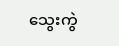သွေးကွဲ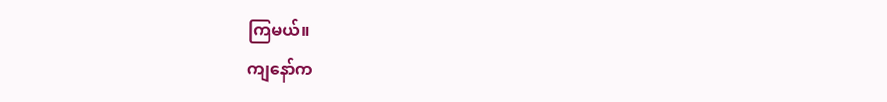ကြမယ်။
ကျနော်က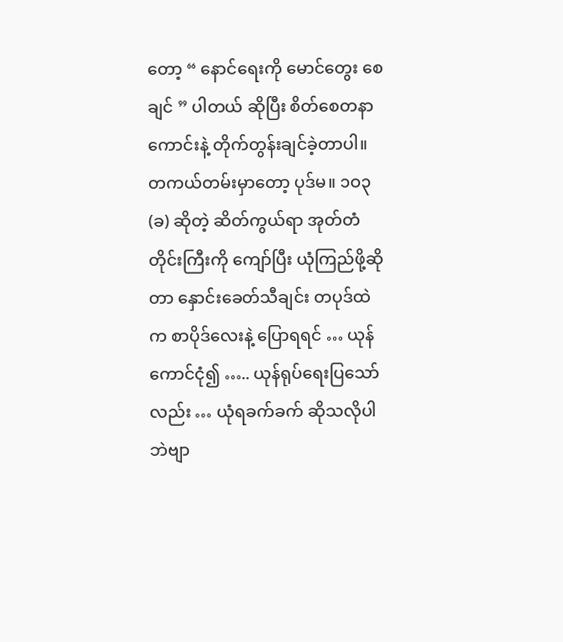တော့ “ နောင်ရေးကို မောင်တွေး စေချင် ” ပါတယ် ဆိုပြီး စိတ်စေတနာကောင်းနဲ့ တိုက်တွန်းချင်ခဲ့တာပါ။
တကယ်တမ်းမှာတော့ ပုဒ်မ။ ၁ဝ၃ (ခ) ဆိုတဲ့ ဆိတ်ကွယ်ရာ အုတ်တံတိုင်းကြီးကို ကျော်ပြီး ယုံကြည်ဖို့ဆိုတာ နှောင်းခေတ်သီချင်း တပုဒ်ထဲက စာပိုဒ်လေးနဲ့ ပြောရရင် … ယုန်ကောင်ငုံ၍ ….. ယုန်ရုပ်ရေးပြသော်လည်း … ယုံရခက်ခက် ဆိုသလိုပါဘဲဗျာ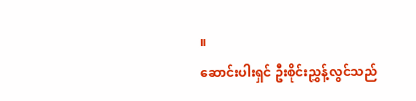။
ဆောင်းပါးရှင် ဦးစိုင်းညွှန့်လွင်သည်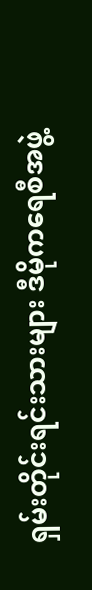ရှမ်းတိုင်းရင်းသားများ ဒီမိုကရေစီအဖွဲ့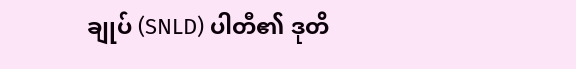ချုပ် (SNLD) ပါတီ၏ ဒုတိ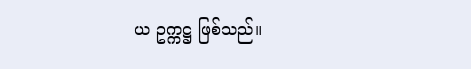ယ ဥက္ကဋ္ဌ ဖြစ်သည်။